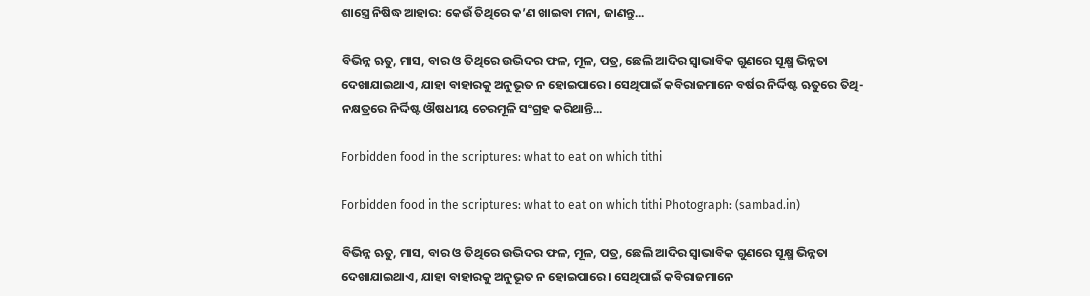ଶାସ୍ତ୍ରେ ନିଷିଦ୍ଧ ଆହାର: କେଉଁ ତିଥିରେ କ’ଣ ଖାଇବା ମନା, ଜାଣନ୍ତୁ...

ବିଭିନ୍ନ ଋତୁ, ମାସ, ବାର ଓ ତିଥିରେ ଉଦ୍ଭିଦର ଫଳ, ମୂଳ, ପତ୍ର, ଛେଲି ଆଦିର ସ୍ବାଭାବିକ ଗୁଣରେ ସୂକ୍ଷ୍ମ ଭିନ୍ନତା ଦେଖାଯାଇଥାଏ, ଯାହା ବାହାରକୁ ଅନୁଭୂତ ନ ହୋଇପାରେ। ସେଥିପାଇଁ କବିରାଜମାନେ ବର୍ଷର ନିର୍ଦ୍ଦିଷ୍ଟ ଋତୁରେ ତିଥି-ନକ୍ଷତ୍ରରେ ନିର୍ଦ୍ଦିଷ୍ଟ ଔଷଧୀୟ ଚେରମୂଳି ସଂଗ୍ରହ କରିଥାନ୍ତି...

Forbidden food in the scriptures: what to eat on which tithi

Forbidden food in the scriptures: what to eat on which tithi Photograph: (sambad.in)

ବିଭିନ୍ନ ଋତୁ, ମାସ, ବାର ଓ ତିଥିରେ ଉଦ୍ଭିଦର ଫଳ, ମୂଳ, ପତ୍ର, ଛେଲି ଆଦିର ସ୍ବାଭାବିକ ଗୁଣରେ ସୂକ୍ଷ୍ମ ଭିନ୍ନତା ଦେଖାଯାଇଥାଏ, ଯାହା ବାହାରକୁ ଅନୁଭୂତ ନ ହୋଇପାରେ। ସେଥିପାଇଁ କବିରାଜମାନେ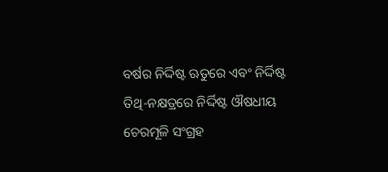ବର୍ଷର ନିର୍ଦ୍ଦିଷ୍ଟ ଋତୁରେ ଏବଂ ନିର୍ଦ୍ଦିଷ୍ଟ ତିଥି-ନକ୍ଷତ୍ରରେ ନିର୍ଦ୍ଦିଷ୍ଟ ଔଷଧୀୟ ଚେରମୂଳି ସଂଗ୍ରହ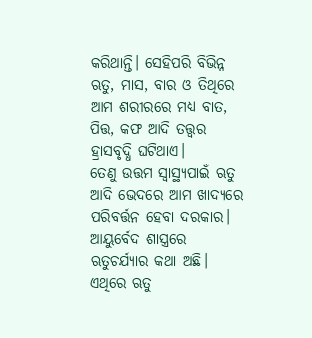କରିଥାନ୍ତି। ସେହିପରି ବିଭିନ୍ନ ଋତୁ, ମାସ, ବାର ଓ ତିଥିରେ ଆମ ଶରୀରରେ ମଧ୍ୟ ବାତ, ପିତ୍ତ, କଫ ଆଦି ତତ୍ତ୍ବର ହ୍ରାସବୃଦ୍ଧି ଘଟିଥାଏ।
ତେଣୁ ଉତ୍ତମ ସ୍ବାସ୍ଥ୍ୟପାଇଁ ଋତୁ ଆଦି ଭେଦରେ ଆମ ଖାଦ୍ୟରେ ପରିବର୍ତ୍ତନ ହେବା ଦରକାର। ଆୟୁର୍ବେଦ ଶାସ୍ତ୍ରରେ ଋତୁଚର୍ଯ୍ୟାର କଥା ଅଛି। ଏଥିରେ ଋତୁ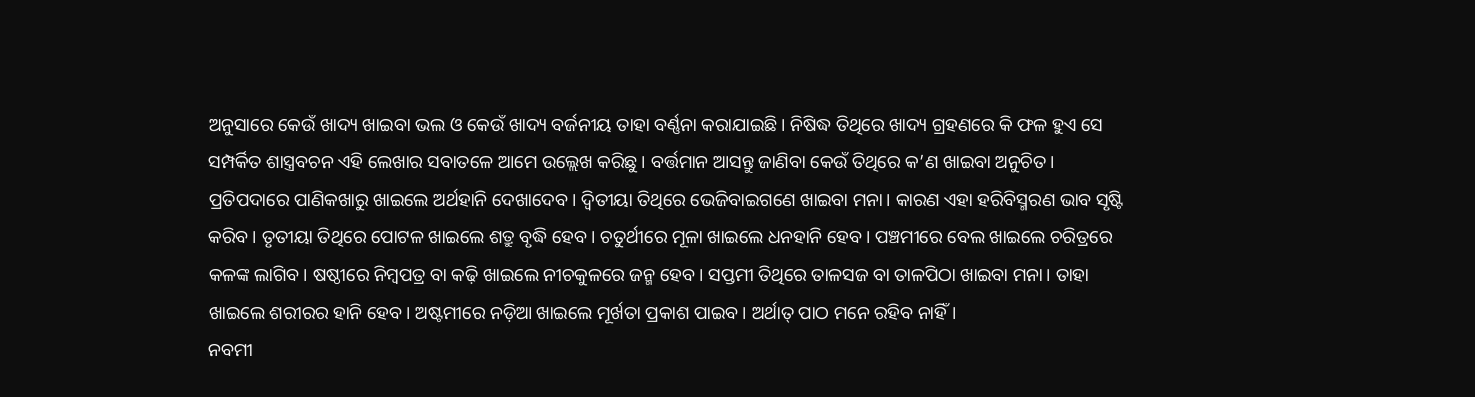ଅନୁସାରେ କେଉଁ ଖାଦ୍ୟ ଖାଇବା ଭଲ ଓ କେଉଁ ଖାଦ୍ୟ ବର୍ଜନୀୟ ତାହା ବର୍ଣ୍ଣନା କରାଯାଇଛି। ନିଷିଦ୍ଧ ତିଥିରେ ଖାଦ୍ୟ ଗ୍ରହଣରେ କି ଫଳ ହୁଏ ସେ ସମ୍ପର୍କିତ ଶାସ୍ତ୍ରବଚନ ଏହି ଲେଖାର ସବାତଳେ ଆମେ ଉଲ୍ଲେଖ କରିଛୁ। ବର୍ତ୍ତମାନ ଆସନ୍ତୁ ଜାଣିବା କେଉଁ ତିଥିରେ କ’ଣ ଖାଇବା ଅନୁଚିତ।
ପ୍ରତିପଦାରେ ପାଣିକଖାରୁ ଖାଇଲେ ଅର୍ଥହାନି ଦେଖାଦେବ। ଦ୍ୱିତୀୟା ତିଥିରେ ଭେଜିବାଇଗଣେ ଖାଇବା ମନା। କାରଣ ଏହା ହରିବିସ୍ମରଣ ଭାବ ସୃଷ୍ଟି କରିବ। ତୃତୀୟା ତିଥିରେ ପୋଟଳ ଖାଇଲେ ଶତ୍ରୁ ବୃଦ୍ଧି ହେବ। ଚତୁର୍ଥୀରେ ମୂଳା ଖାଇଲେ ଧନହାନି ହେବ। ପଞ୍ଚମୀରେ ବେଲ ଖାଇଲେ ଚରିତ୍ରରେ କଳଙ୍କ ଲାଗିବ। ଷଷ୍ଠୀରେ ନିମ୍ବପତ୍ର ବା କଢ଼ି ଖାଇଲେ ନୀଚକୁଳରେ ଜନ୍ମ ହେବ। ସପ୍ତମୀ ତିଥିରେ ତାଳସଜ ବା ତାଳପିଠା ଖାଇବା ମନା। ତାହା ଖାଇଲେ ଶରୀରର ହାନି ହେବ। ଅଷ୍ଟମୀରେ ନଡ଼ିଆ ଖାଇଲେ ମୂର୍ଖତା ପ୍ରକାଶ ପାଇବ। ଅର୍ଥାତ୍ ପାଠ ମନେ ରହିବ ନାହିଁ।
ନବମୀ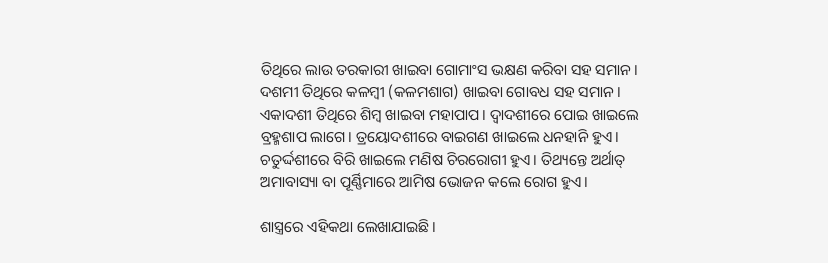ତିଥିରେ ଲାଉ ତରକାରୀ ଖାଇବା ଗୋମାଂସ ଭକ୍ଷଣ କରିବା ସହ ସମାନ। ଦଶମୀ ତିଥିରେ କଳମ୍ବୀ (କଳମଶାଗ) ଖାଇବା ଗୋବଧ ସହ ସମାନ। ଏକାଦଶୀ ତିଥିରେ ଶିମ୍ବ ଖାଇବା ମହାପାପ। ଦ୍ୱାଦଶୀରେ ପୋଇ ଖାଇଲେ ବ୍ରହ୍ମଶାପ ଲାଗେ। ତ୍ରୟୋଦଶୀରେ ବାଇଗଣ ଖାଇଲେ ଧନହାନି ହୁଏ। ଚତୁର୍ଦ୍ଦଶୀରେ ବିରି ଖାଇଲେ ମଣିଷ ଚିରରୋଗୀ ହୁଏ। ତିଥ୍ୟନ୍ତେ ଅର୍ଥାତ୍ ଅମାବାସ୍ୟା ବା ପୂର୍ଣ୍ଣିମାରେ ଆମିଷ ଭୋଜନ କଲେ ରୋଗ ହୁଏ।

ଶାସ୍ତ୍ରରେ ଏହିକଥା ଲେଖାଯାଇଛି।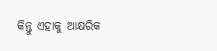କିନ୍ତୁ ଏହାକୁ ଆକ୍ଷରିକ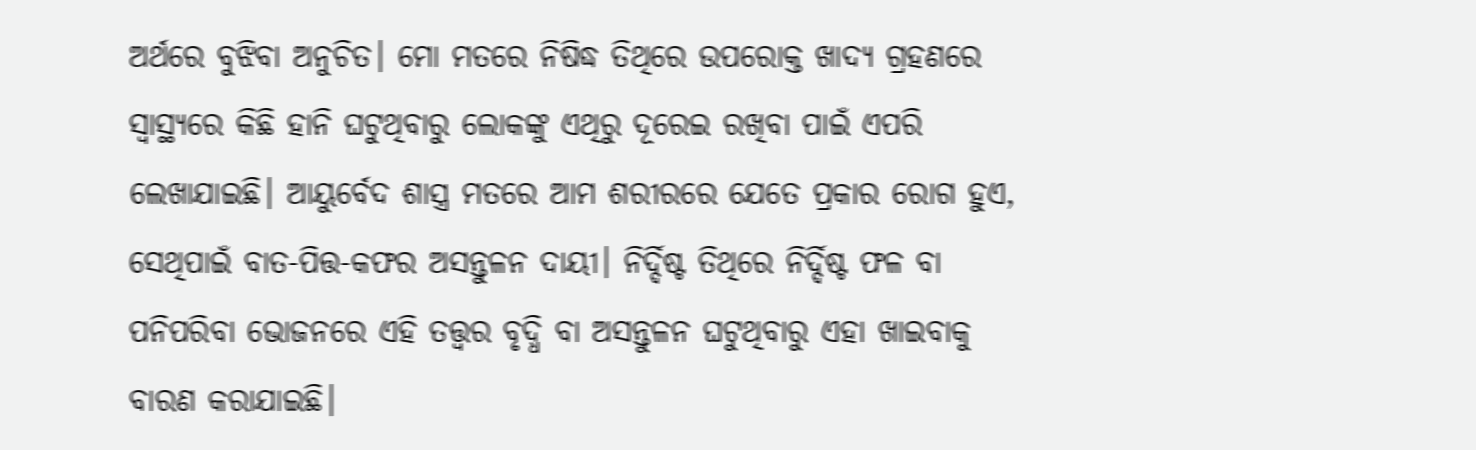ଅର୍ଥରେ ବୁଝିବା ଅନୁଚିତ। ମୋ ମତରେ ନିଷିଦ୍ଧ ତିଥିରେ ଉପରୋକ୍ତ ଖାଦ୍ୟ ଗ୍ରହଣରେ ସ୍ବାସ୍ଥ୍ୟରେ କିଛି ହାନି ଘଟୁଥିବାରୁ ଲୋକଙ୍କୁ ଏଥିରୁ ଦୂରେଇ ରଖିବା ପାଇଁ ଏପରି ଲେଖାଯାଇଛି। ଆୟୁର୍ବେଦ ଶାସ୍ତ୍ର ମତରେ ଆମ ଶରୀରରେ ଯେତେ ପ୍ରକାର ରୋଗ ହୁଏ, ସେଥିପାଇଁ ବାତ-ପିତ୍ତ-କଫର ଅସନ୍ତୁଳନ ଦାୟୀ। ନିର୍ଦ୍ଦିଷ୍ଟ ତିଥିରେ ନିର୍ଦ୍ଦିଷ୍ଟ ଫଳ ବା ପନିପରିବା ଭୋଜନରେ ଏହି ତତ୍ତ୍ବର ବୃଦ୍ଧି ବା ଅସନ୍ତୁଳନ ଘଟୁଥିବାରୁ ଏହା ଖାଇବାକୁ ବାରଣ କରାଯାଇଛି।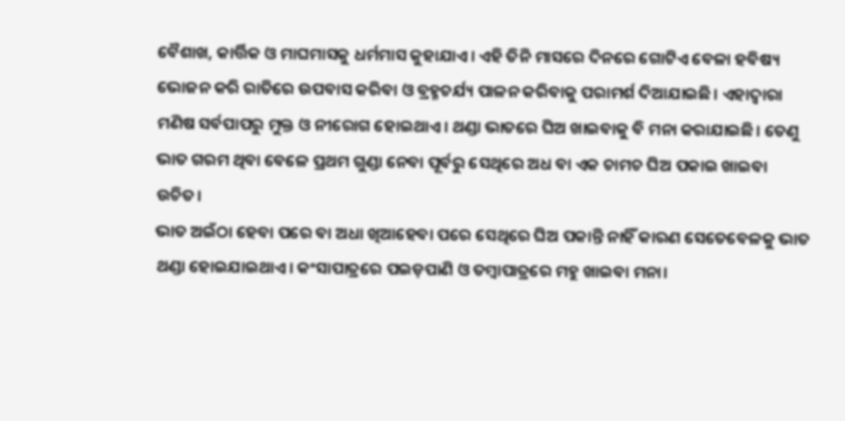ବୈଶାଖ, କାର୍ତ୍ତିକ ଓ ମାଘମାସକୁ ଧର୍ମମାସ କୁହାଯାଏ। ଏହି ତିନି ମାସରେ ଦିନରେ ଗୋଟିଏ ବେଳା ହବିଷ୍ୟ ଭୋଜନ କରି ରାତିରେ ଉପବାସ କରିବା ଓ ବ୍ରହ୍ମଚର୍ଯ୍ୟ ପାଳନ କରିବାକୁ ପରାମର୍ଶ ଦିଆଯାଇଛି। ଏହାଦ୍ବାରା ମଣିଷ ସର୍ବପାପରୁ ମୁକ୍ତ ଓ ନୀରୋଗ ହୋଇଥାଏ। ଥଣ୍ଡା ଭାତରେ ଘିଅ ଖାଇବାକୁ ବି ମନା କରାଯାଇଛି। ତେଣୁ ଭାତ ଗରମ ଥିବା ବେଳେ ପ୍ରଥମ ଗୁଣ୍ଡା ନେବା ପୂର୍ବରୁ ସେଥିରେ ଅଧ ବା ଏକ ଚାମଚ ଘିଅ ପକାଇ ଖାଇବା ଉଚିତ।
ଭାତ ଅଇଁଠା ହେବା ପରେ ବା ଅଧା ଖିଆହେବା ପରେ ସେଥିରେ ଘିଅ ପକାନ୍ତି ନାହିଁ କାରଣ ସେତେବେଳକୁ ଭାତ ଥଣ୍ଡା ହୋଇଯାଇଥାଏ। କଂସାପାତ୍ରରେ ପଇଡ଼ପାଣି ଓ ତମ୍ବାପାତ୍ରରେ ମହୁ ଖାଇବା ମନା।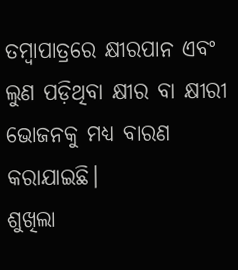ତମ୍ବାପାତ୍ରରେ କ୍ଷୀରପାନ ଏବଂ ଲୁଣ ପଡ଼ିଥିବା କ୍ଷୀର ବା କ୍ଷୀରୀ ଭୋଜନକୁ ମଧ୍ୟ ବାରଣ କରାଯାଇଛି।
ଶୁଖିଲା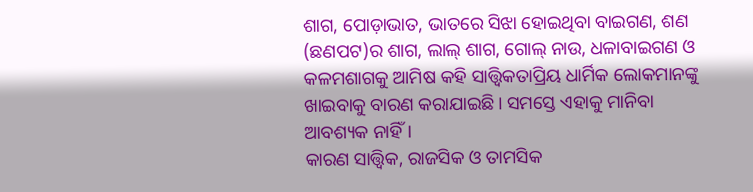ଶାଗ, ପୋଡ଼ାଭାତ, ଭାତରେ ସିଝା ହୋଇଥିବା ବାଇଗଣ, ଶଣ (ଛଣପଟ)ର ଶାଗ, ଲାଲ୍ ଶାଗ, ଗୋଲ୍ ନାଉ, ଧଳାବାଇଗଣ ଓ କଳମଶାଗକୁ ଆମିଷ କହି ସାତ୍ତ୍ବିକତାପ୍ରିୟ ଧାର୍ମିକ ଲୋକମାନଙ୍କୁ ଖାଇବାକୁ ବାରଣ କରାଯାଇଛି। ସମସ୍ତେ ଏହାକୁ ମାନିବା ଆବଶ୍ୟକ ନାହିଁ।
କାରଣ ସାତ୍ତ୍ବିକ, ରାଜସିକ ଓ ତାମସିକ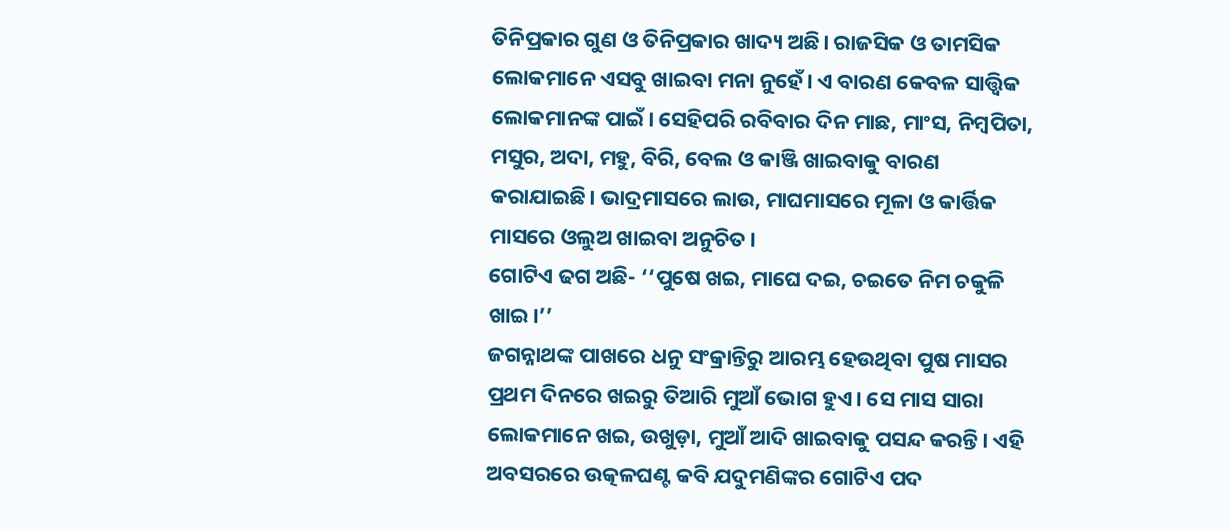ତିନିପ୍ରକାର ଗୁଣ ଓ ତିନିପ୍ରକାର ଖାଦ୍ୟ ଅଛି। ରାଜସିକ ଓ ତାମସିକ ଲୋକମାନେ ଏସବୁ ଖାଇବା ମନା ନୁହେଁ। ଏ ବାରଣ କେବଳ ସାତ୍ତ୍ବିକ ଲୋକମାନଙ୍କ ପାଇଁ। ସେହିପରି ରବିବାର ଦିନ ମାଛ, ମାଂସ, ନିମ୍ବପିତା, ମସୁର, ଅଦା, ମହୁ, ବିରି, ବେଲ ଓ କାଞ୍ଜି ଖାଇବାକୁ ବାରଣ କରାଯାଇଛି। ଭାଦ୍ରମାସରେ ଲାଉ, ମାଘମାସରେ ମୂଳା ଓ କାର୍ତ୍ତିକ ମାସରେ ଓଲୁଅ ଖାଇବା ଅନୁଚିତ।
ଗୋଟିଏ ଢଗ ଅଛି- ‘‘ପୁଷେ ଖଇ, ମାଘେ ଦଇ, ଚଇତେ ନିମ ଚକୁଳି ଖାଇ।’’
ଜଗନ୍ନାଥଙ୍କ ପାଖରେ ଧନୁ ସଂକ୍ରାନ୍ତିରୁ ଆରମ୍ଭ ହେଉଥିବା ପୁଷ ମାସର ପ୍ରଥମ ଦିନରେ ଖଇରୁ ତିଆରି ମୁଆଁ ଭୋଗ ହୁଏ। ସେ ମାସ ସାରା ଲୋକମାନେ ଖଇ, ଉଖୁଡ଼ା, ମୁଆଁ ଆଦି ଖାଇବାକୁ ପସନ୍ଦ କରନ୍ତି। ଏହି ଅବସରରେ ଉତ୍କଳଘଣ୍ଟ କବି ଯଦୁମଣିଙ୍କର ଗୋଟିଏ ପଦ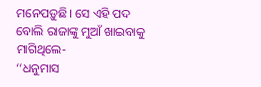ମନେପଡ଼ୁଛି। ସେ ଏହି ପଦ ବୋଲି ରାଜାଙ୍କୁ ମୁଆଁ ଖାଇବାକୁ ମାଗିଥିଲେ-
‘‘ଧନୁମାସ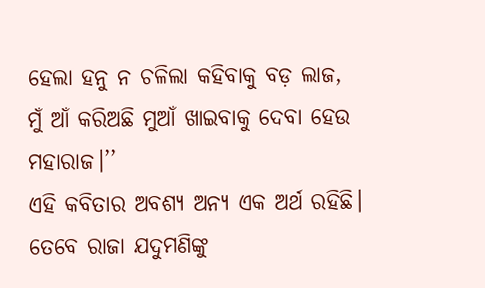ହେଲା ହନୁ ନ ଚଳିଲା କହିବାକୁ ବଡ଼ ଲାଜ,
ମୁଁ ଆଁ କରିଅଛି ମୁଆଁ ଖାଇବାକୁ ଦେବା ହେଉ ମହାରାଜ।’’
ଏହି କବିତାର ଅବଶ୍ୟ ଅନ୍ୟ ଏକ ଅର୍ଥ ରହିଛି। ତେବେ ରାଜା ଯଦୁମଣିଙ୍କୁ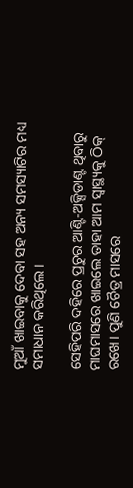ମୁଆଁ ଖାଇବାକୁ ଦେବା ସହ ଅନ୍ୟ ସମସ୍ୟାଟିର ମଧ୍ୟ ସମାଧାନ କରିଥିଲେ।

ସେହିପରି ଦହିରେ ପ୍ରଚୁର ଆଣ୍ଟି-ଅକ୍ସିଡାଣ୍ଟ ଥିବାରୁ ମାଘମାସରେ ଖାଇଲେ ତାହା ଆମ ସ୍ବାସ୍ଥ୍ୟକୁ ଠିକ୍ ରଖେ। ପୁଣି ଚୈତ୍ର ମାସରେ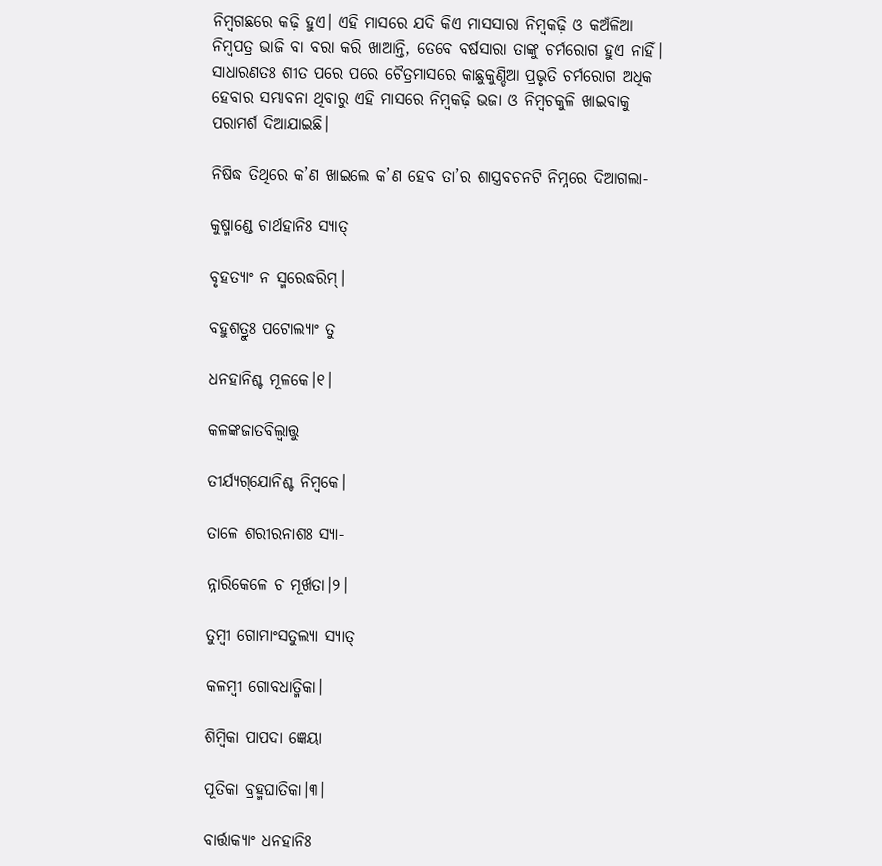ନିମ୍ବଗଛରେ କଢ଼ି ହୁଏ। ଏହି ମାସରେ ଯଦି କିଏ ମାସସାରା ନିମ୍ବକଢ଼ି ଓ କଅଁଳିଆ ନିମ୍ବପତ୍ର ଭାଜି ବା ବରା କରି ଖାଆନ୍ତି, ତେବେ ବର୍ଷସାରା ତାଙ୍କୁ ଚର୍ମରୋଗ ହୁଏ ନାହିଁ। ସାଧାରଣତଃ ଶୀତ ପରେ ପରେ ଚୈତ୍ରମାସରେ କାଛୁକୁଣ୍ଡିଆ ପ୍ରଭୃତି ଚର୍ମରୋଗ ଅଧିକ ହେବାର ସମ୍ଭାବନା ଥିବାରୁ ଏହି ମାସରେ ନିମ୍ବକଢ଼ି ଭଜା ଓ ନିମ୍ବଚକୁଳି ଖାଇବାକୁ ପରାମର୍ଶ ଦିଆଯାଇଛି।

ନିଷିଦ୍ଧ ତିଥିରେ କ’ଣ ଖାଇଲେ କ’ଣ ହେବ ତା’ର ଶାସ୍ତ୍ରବଚନଟି ନିମ୍ନରେ ଦିଆଗଲା-

କୁଷ୍ମାଣ୍ଡେ ଚାର୍ଥହାନିଃ ସ୍ୟାତ୍

ବୃହତ୍ୟାଂ ନ ସ୍ମରେଦ୍ଧରିମ୍।

ବହୁଶତ୍ରୁଃ ପଟୋଲ୍ୟାଂ ତୁ

ଧନହାନିଶ୍ଚ ମୂଳକେ।୧।

କଳଙ୍କଜାତବିଲ୍ବାତ୍ତୁ

ତୀର୍ଯ୍ୟଗ୍‌ଯୋନିଶ୍ଚ ନିମ୍ବକେ।

ତାଳେ ଶରୀରନାଶଃ ସ୍ୟା-

ନ୍ନାରିକେଳେ ଚ ମୂର୍ଖତା।୨।

ତୁମ୍ବୀ ଗୋମାଂସତୁଲ୍ୟା ସ୍ୟାତ୍

କଳମ୍ବୀ ଗୋବଧାତ୍ମିକା।

ଶିମ୍ବିକା ପାପଦା ଜ୍ଞେୟା

ପୂତିକା ବ୍ରହ୍ମଘାତିକା।୩।

ବାର୍ତ୍ତାକ୍ୟାଂ ଧନହାନିଃ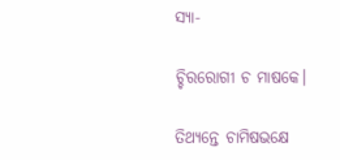ସ୍ୟା-

ଚ୍ଚିରରୋଗୀ ଚ ମାଷକେ।

ତିଥ୍ୟନ୍ତେ ଚାମିଷଭକ୍ଷେ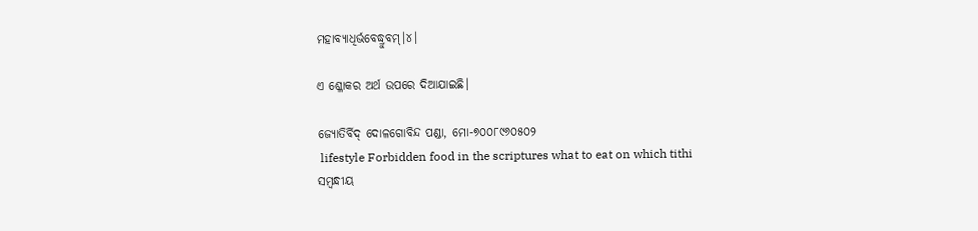ମହାବ୍ୟାଧିର୍ଭବେଦ୍ଧ୍ରୁବମ୍।୪।

ଏ ଶ୍ଳୋକର ଅର୍ଥ ଉପରେ ଦିଆଯାଇଛି।

ଜ୍ୟୋତିର୍ବିଦ୍ ଦୋଳଗୋବିନ୍ଦ ପଣ୍ଡା, ମୋ-୭୦୦୮୯୬୦୫୦୨
 lifestyle Forbidden food in the scriptures what to eat on which tithi
ସମ୍ବନ୍ଧୀୟ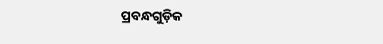ପ୍ରବନ୍ଧଗୁଡ଼ିକ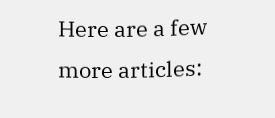Here are a few more articles: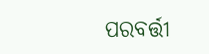ପରବର୍ତ୍ତୀ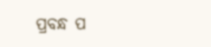ପ୍ରବନ୍ଧ ପ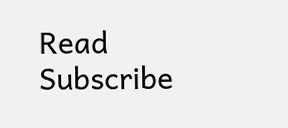Read
Subscribe